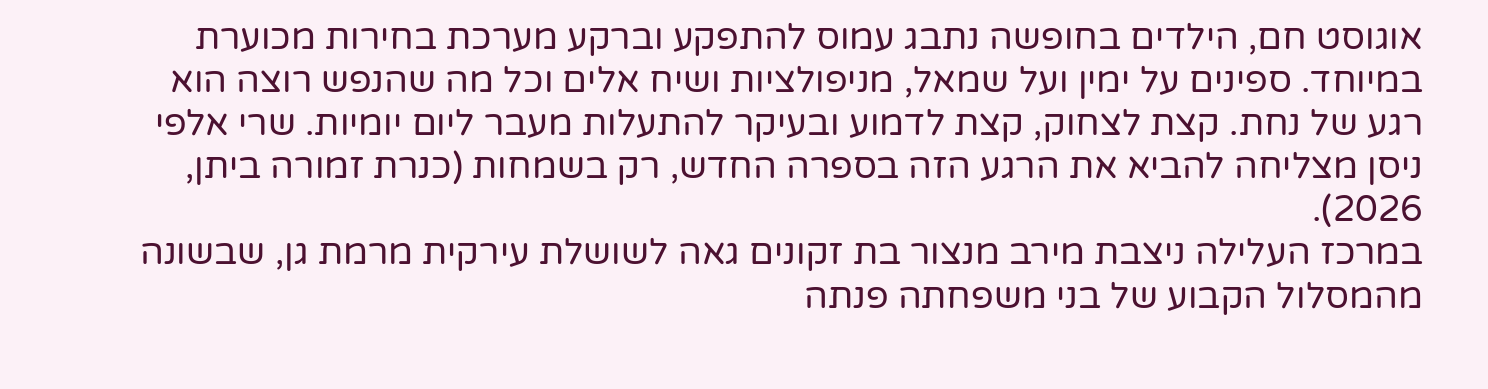אוגוסט חם, הילדים בחופשה נתבג עמוס להתפקע וברקע מערכת בחירות מכוערת במיוחד. ספינים על ימין ועל שמאל, מניפולציות ושיח אלים וכל מה שהנפש רוצה הוא רגע של נחת. קצת לצחוק, קצת לדמוע ובעיקר להתעלות מעבר ליום יומיות. שרי אלפי ניסן מצליחה להביא את הרגע הזה בספרה החדש, רק בשמחות (כנרת זמורה ביתן, 2026).
במרכז העלילה ניצבת מירב מנצור בת זקונים גאה לשושלת עירקית מרמת גן, שבשונה מהמסלול הקבוע של בני משפחתה פנתה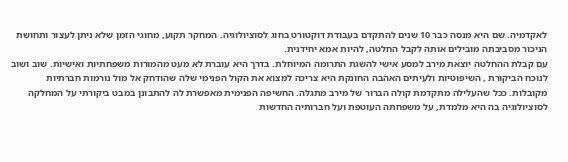לאקדמיה. שם היא מנסה כבר 10 שנים להתקדם בעבודת דוקטורט בחוג לסוציולוגיה. המחקר תקוע, מחוגי הזמן שלא ניתן לעצור ותחושת הניכור מסביבתה מובילים אותה לקבל החלטה, להיות אמא יחידנית.
עם קבלת ההחלטה יוצאת מירב למסע אישי להשגת התרומה המיוחלת. בדרך היא עוברת לא מעט מהמורות משפחתיות ואישיות. שוב ושוב לנוכח הביקורת , השיפוטיות ולעיתים האהבה החונקת היא צריכה למצוא את הקול הפנימי שלה שהודחק אל מול נורמות חברתיות מקובלות. ככל שהעלילה מתקדמת קולה הברור של מירב מתגלה. החשיפה הפנימית מאפשרת לה להתבונן במבט ביקורתי על המחלקה לסוציולוגיה בה היא מלמדת, על משפחתה העוטפת ועל חברותיה החדשות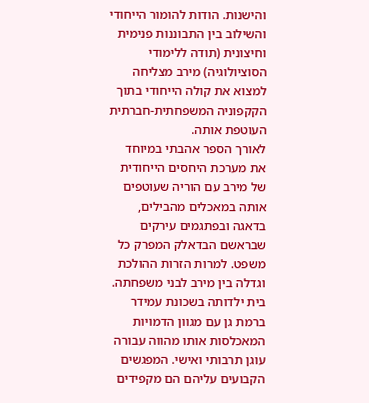והישנות. הודות להומור הייחודי והשילוב בין התבוננות פנימית וחיצונית (תודה ללימודי הסוציולוגיה) מירב מצליחה למצוא את קולה הייחודי בתוך הקקפוניה המשפחתית-חברתית העוטפת אותה.
לאורך הספר אהבתי במיוחד את מערכת היחסים הייחודית של מירב עם הוריה שעוטפים אותה במאכלים מהבילים, בדאגה ובפתגמים עירקים שבראשם הבדאלק המפרק כל משפט. למרות הזרות ההולכת וגדלה בין מירב לבני משפחתה. בית ילדותה בשכונת עמידר ברמת גן עם מגוון הדמויות המאכלסות אותו מהווה עבורה עוגן תרבותי ואישי. המפגשים הקבועים עליהם הם מקפידים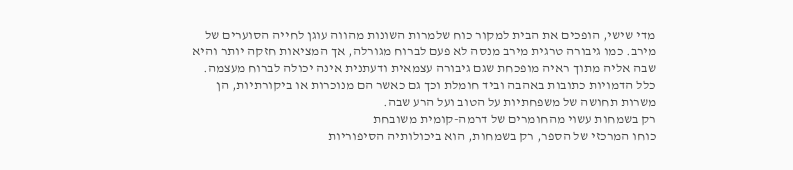מדי שישי, הופכים את הבית למקור כוח שלמרות השונות מהווה עוגן לחייה הסוערים של מירב. כמו גיבורה טרגית מירב מנסה לא פעם לברוח מגורלה, אך המציאות חזקה יותר והיא שבה אליה מתוך ראיה מופכחת שגם גיבורה עצמאית ודעתנית אינה יכולה לברוח מעצמה. כלל הדמויות כתובות באהבה וביד חומלת וכך גם כאשר הם מנוכרות או ביקורתיות, הן משרות תחושה של משפחתיות על הטוב ועל הרע שבה.
רק בשמחות עשוי מהחומרים של דרמה-קומית משובחת
כוחו המרכזי של הספר, רק בשמחות, הוא ביכולותיה הסיפוריות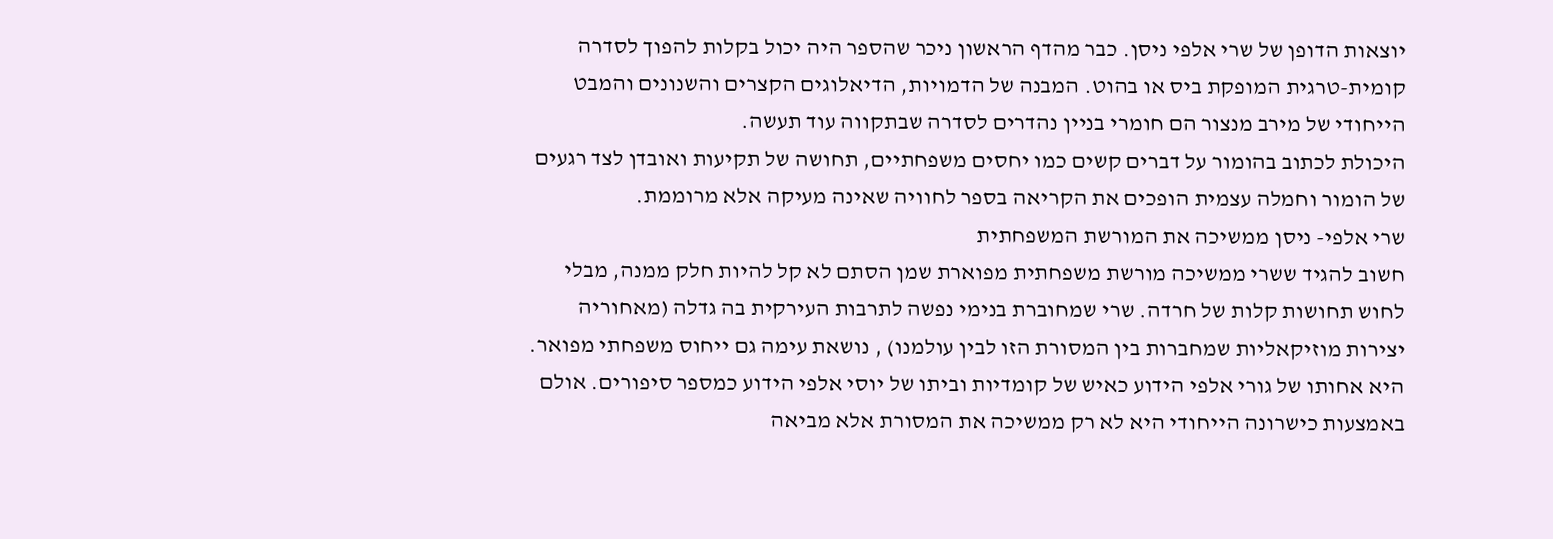יוצאות הדופן של שרי אלפי ניסן. כבר מהדף הראשון ניכר שהספר היה יכול בקלות להפוך לסדרה קומית-טרגית המופקת ביס או בהוט. המבנה של הדמויות, הדיאלוגים הקצרים והשנונים והמבט הייחודי של מירב מנצור הם חומרי בניין נהדרים לסדרה שבתקווה עוד תעשה.
היכולת לכתוב בהומור על דברים קשים כמו יחסים משפחתיים, תחושה של תקיעות ואובדן לצד רגעים של הומור וחמלה עצמית הופכים את הקריאה בספר לחוויה שאינה מעיקה אלא מרוממת.
שרי אלפי- ניסן ממשיכה את המורשת המשפחתית
חשוב להגיד ששרי ממשיכה מורשת משפחתית מפוארת שמן הסתם לא קל להיות חלק ממנה, מבלי לחוש תחושות קלות של חרדה. שרי שמחוברת בנימי נפשה לתרבות העירקית בה גדלה (מאחוריה יצירות מוזיקאליות שמחברות בין המסורת הזו לבין עולמנו) , נושאת עימה גם ייחוס משפחתי מפואר. היא אחותו של גורי אלפי הידוע כאיש של קומדיות וביתו של יוסי אלפי הידוע כמספר סיפורים. אולם באמצעות כישרונה הייחודי היא לא רק ממשיכה את המסורת אלא מביאה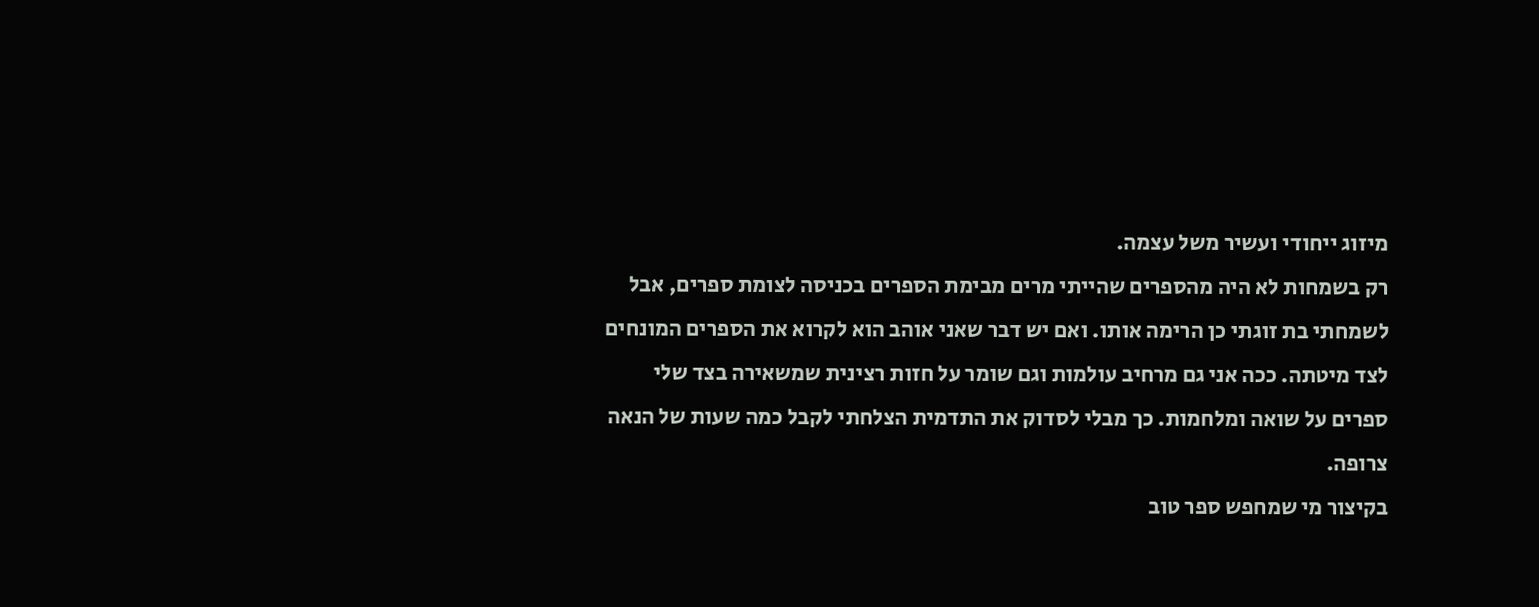מיזוג ייחודי ועשיר משל עצמה.
רק בשמחות לא היה מהספרים שהייתי מרים מבימת הספרים בכניסה לצומת ספרים, אבל לשמחתי בת זוגתי כן הרימה אותו. ואם יש דבר שאני אוהב הוא לקרוא את הספרים המונחים לצד מיטתה. ככה אני גם מרחיב עולמות וגם שומר על חזות רצינית שמשאירה בצד שלי ספרים על שואה ומלחמות. כך מבלי לסדוק את התדמית הצלחתי לקבל כמה שעות של הנאה צרופה.
בקיצור מי שמחפש ספר טוב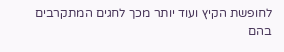לחופשת הקיץ ועוד יותר מכך לחגים המתקרבים בהם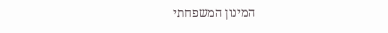המינון המשפחתי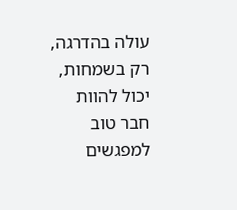עולה בהדרגה, רק בשמחות, יכול להוות חבר טוב למפגשים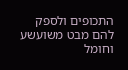התכופים ולספק להם מבט משועשע וחומל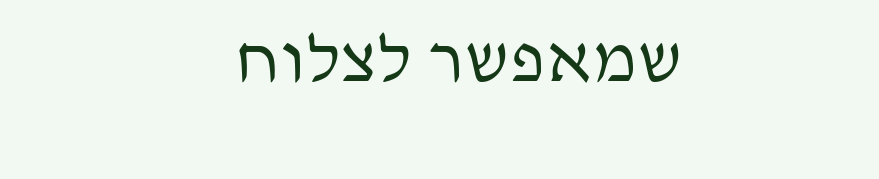שמאפשר לצלוח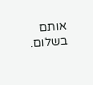אותם בשלום.